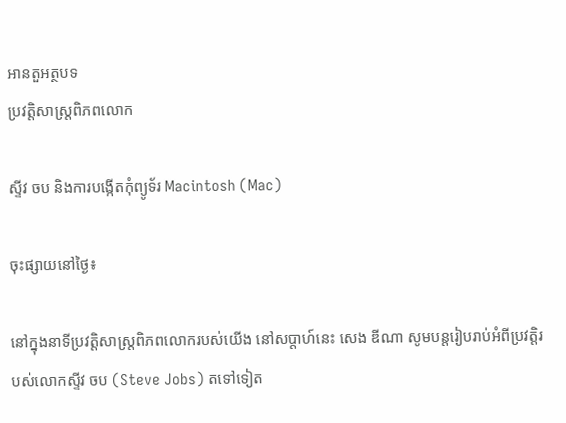អានតួអត្ថបទ
ប្រវត្តិសាស្រ្តពិភពលោក

ស្ទីវ ចប និងការបង្កើតកុំព្យូទ័រ Macintosh (Mac)

ចុះផ្សាយនៅថ្ងៃ៖

នៅក្នុងនាទីប្រវត្តិសាស្រ្តពិភពលោករបស់យើង នៅសប្តាហ៍នេះ សេង ឌីណា សូមបន្តរៀបរាប់អំពីប្រវត្តិរបស់លោកស្ទីវ ចប (Steve Jobs) តទៅទៀត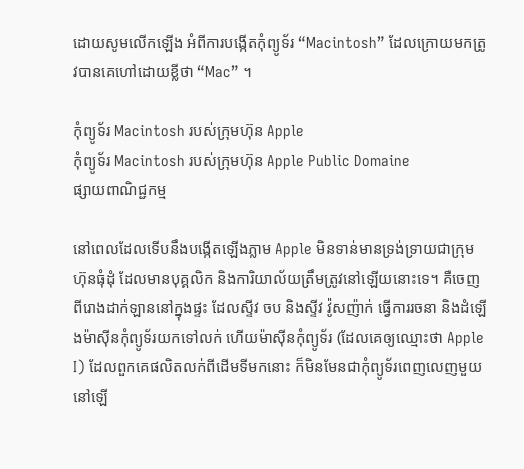ដោយសូមលើកឡើង អំពីការបង្កើតកុំព្យូទ័រ “Macintosh” ដែលក្រោយមកត្រូវបានគេហៅដោយខ្លីថា “Mac” ។

កុំព្យូទ័រ Macintosh របស់ក្រុមហ៊ុន Apple
កុំព្យូទ័រ Macintosh របស់ក្រុមហ៊ុន Apple Public Domaine
ផ្សាយពាណិជ្ជកម្ម

នៅពេលដែលទើបនឹងបង្កើតឡើងភ្លាម Apple មិនទាន់មានទ្រង់ទ្រាយជាក្រុមហ៊ុនធុំដុំ ដែលមានបុគ្គលិក និងការិយាល័យត្រឹមត្រូវនៅឡើយនោះទេ។ គឺចេញពីរោងដាក់ឡាននៅក្នុងផ្ទះ ដែលស្ទីវ ចប និងស្ទីវ វ៉ូសញ៉ាក់ ធ្វើការរចនា និងដំឡើងម៉ាស៊ីនកុំព្យូទ័រយកទៅលក់ ហើយម៉ាស៊ីនកុំព្យូទ័រ (ដែលគេឲ្យឈ្មោះថា Apple I) ដែលពួកគេផលិតលក់ពីដើមទីមកនោះ ក៏មិនមែនជាកុំព្យូទ័រពេញលេញមួយនៅឡើ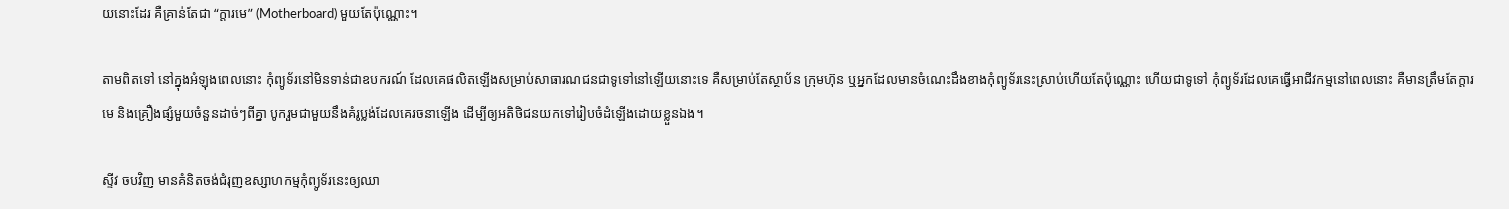យនោះដែរ គឺគ្រាន់តែជា “ក្តារមេ” (Motherboard) មួយតែប៉ុណ្ណោះ។

តាមពិតទៅ នៅក្នុងអំឡុងពេលនោះ កុំព្យូទ័រនៅមិនទាន់ជាឧបករណ៍ ដែលគេផលិតឡើងសម្រាប់សាធារណជនជាទូទៅនៅឡើយនោះទេ គឺសម្រាប់តែស្ថាប័ន ក្រុមហ៊ុន ឬអ្នកដែលមានចំណេះដឹងខាងកុំព្យូទ័រនេះស្រាប់ហើយតែប៉ុណ្ណោះ ហើយជាទូទៅ កុំព្យូទ័រដែលគេធ្វើអាជីវកម្មនៅពេលនោះ គឺមានត្រឹមតែក្តារមេ និងគ្រឿងផ្សំមួយចំនួនដាច់ៗពីគ្នា បូករួមជាមួយនឹងគំរូប្លង់ដែលគេរចនាឡើង ដើម្បីឲ្យអតិថិជនយកទៅរៀបចំដំឡើងដោយខ្លួនឯង។

ស្ទីវ ចបវិញ មានគំនិតចង់ជំរុញឧស្សាហកម្មកុំព្យូទ័រនេះឲ្យឈា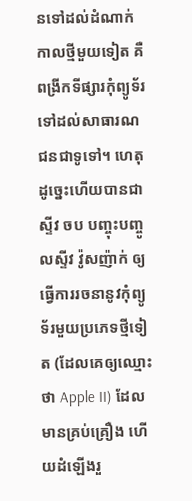នទៅដល់ដំណាក់កាលថ្មីមួយទៀត គឺពង្រីកទីផ្សារកុំព្យូទ័រទៅដល់សាធារណជនជាទូទៅ។ ហេតុដូច្នេះហើយបានជាស្ទីវ ចប បញ្ចុះបញ្ចូលស្ទីវ វ៉ូសញ៉ាក់ ឲ្យធ្វើការរចនានូវកុំព្យូទ័រមួយប្រភេទថ្មីទៀត (ដែលគេឲ្យឈ្មោះថា Apple II) ដែលមានគ្រប់គ្រឿង ហើយដំឡើងរួ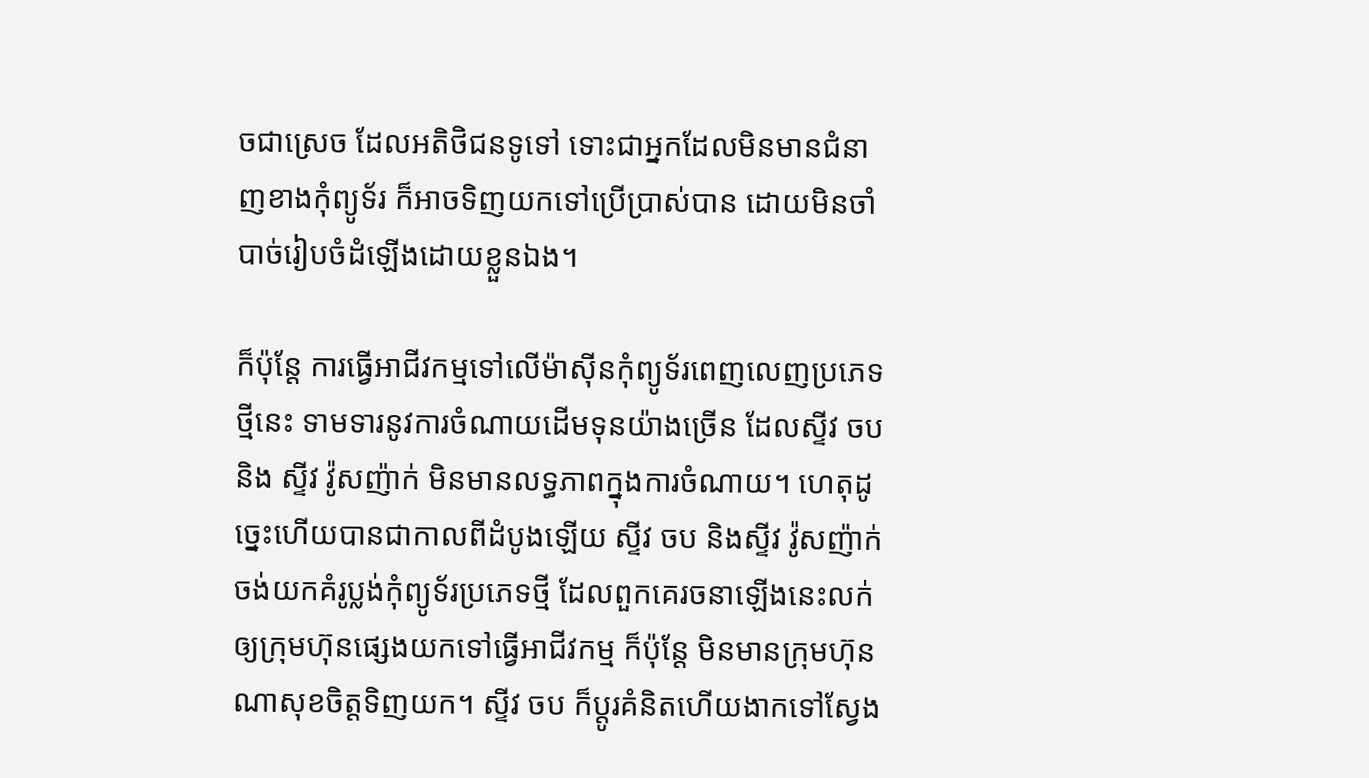ចជាស្រេច ដែលអតិថិជនទូទៅ ទោះជាអ្នកដែលមិនមានជំនាញខាងកុំព្យូទ័រ ក៏អាចទិញយកទៅប្រើប្រាស់បាន ដោយមិនចាំបាច់រៀបចំដំឡើងដោយខ្លួនឯង។

ក៏ប៉ុន្តែ ការធ្វើអាជីវកម្មទៅលើម៉ាស៊ីនកុំព្យូទ័រពេញលេញប្រភេទថ្មីនេះ ទាមទារនូវការចំណាយដើមទុនយ៉ាងច្រើន ដែលស្ទីវ ចប និង ស្ទីវ វ៉ូសញ៉ាក់ មិនមានលទ្ធភាពក្នុងការចំណាយ។ ហេតុដូច្នេះហើយបានជាកាលពីដំបូងឡើយ ស្ទីវ ចប និងស្ទីវ វ៉ូសញ៉ាក់ចង់យកគំរូប្លង់កុំព្យូទ័រប្រភេទថ្មី ដែលពួកគេរចនាឡើងនេះលក់ឲ្យក្រុមហ៊ុនផ្សេងយកទៅធ្វើអាជីវកម្ម ក៏ប៉ុន្តែ មិនមានក្រុមហ៊ុនណាសុខចិត្តទិញយក។ ស្ទីវ ចប ក៏ប្តូរគំនិតហើយងាកទៅស្វែង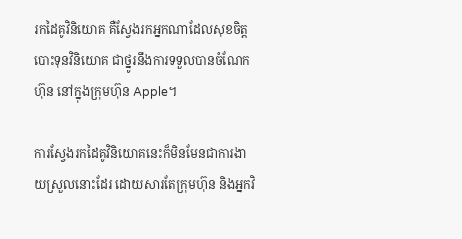រកដៃគូវិនិយោគ គឺស្វែងរកអ្នកណាដែលសុខចិត្តបោះទុនវិនិយោគ ជាថ្នូរនឹងការទទួលបានចំណែកហ៊ុន នៅក្នុងក្រុមហ៊ុន Apple។

ការស្វែងរកដៃគូវិនិយោគនេះក៏មិនមែនជាការងាយស្រួលនោះដែរ ដោយសារតែក្រុមហ៊ុន និងអ្នកវិ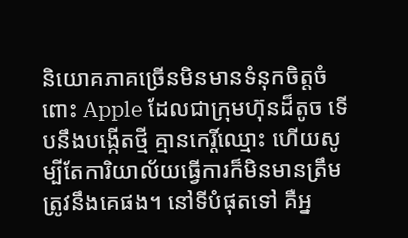និយោគភាគច្រើនមិនមានទំនុកចិត្តចំពោះ Apple ដែលជាក្រុមហ៊ុនដ៏តូច ទើបនឹងបង្កើតថ្មី គ្មានកេរ្តិ៍ឈ្មោះ ហើយសូម្បីតែការិយាល័យធ្វើការក៏មិនមានត្រឹមត្រូវនឹងគេផង។ នៅទីបំផុតទៅ គឺអ្ន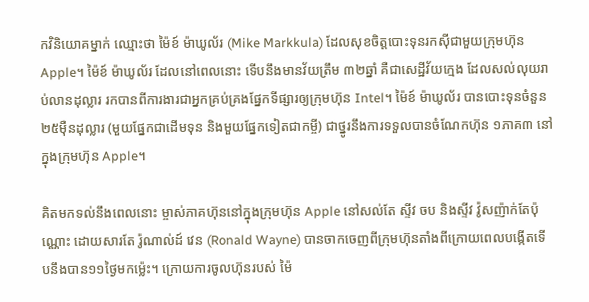កវិនិយោគម្នាក់ ឈ្មោះថា ម៉ៃខ៍ ម៉ាឃូល័រ (Mike Markkula) ដែលសុខចិត្តបោះទុនរកស៊ីជាមួយក្រុមហ៊ុន Apple។ ម៉ៃខ៍ ម៉ាឃូល័រ ដែលនៅពេលនោះ ទើបនឹងមានវ័យត្រឹម ៣២ឆ្នាំ គឺជាសេដ្ឋីវ័យក្មេង ដែលសល់លុយរាប់លានដុល្លារ រកបានពីការងារជាអ្នកគ្រប់គ្រងផ្នែកទីផ្សារឲ្យក្រុមហ៊ុន Intel។ ម៉ៃខ៍ ម៉ាឃូល័រ បានបោះទុនចំនួន ២៥ម៉ឺនដុល្លារ (មួយផ្នែកជាដើមទុន និងមួយផ្នែកទៀតជាកម្ចី) ជាថ្នូរនឹងការទទួលបានចំណែកហ៊ុន ១ភាគ៣ នៅក្នុងក្រុមហ៊ុន Apple។

គិតមកទល់នឹងពេលនោះ ម្ចាស់ភាគហ៊ុននៅក្នុងក្រុមហ៊ុន Apple នៅសល់តែ ស្ទីវ ចប និងស្ទីវ វ៉ូសញ៉ាក់តែប៉ុណ្ណោះ ដោយសារតែ រ៉ូណាល់ដ៍ វេន (Ronald Wayne) បានចាកចេញពីក្រុមហ៊ុនតាំងពីក្រោយពេលបង្កើតទើបនឹងបាន១១ថ្ងៃមកម៉្លេះ។ ក្រោយការចូលហ៊ុនរបស់ ម៉ៃ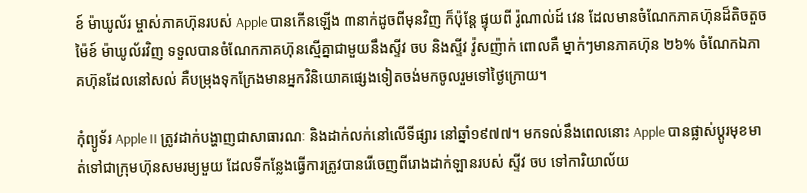ខ៍ ម៉ាឃូល័រ ម្ចាស់ភាគហ៊ុនរបស់ Apple បានកើនឡើង ៣នាក់ដូចពីមុនវិញ ក៏ប៉ុន្តែ ផ្ទុយពី រ៉ូណាល់ដ៍ វេន ដែលមានចំណែកភាគហ៊ុនដ៏តិចតួច ម៉ៃខ៍ ម៉ាឃូល័រវិញ ទទួលបានចំណែកភាគហ៊ុនស្មើគ្នាជាមួយនឹងស្ទីវ ចប និងស្ទីវ វ៉ូសញ៉ាក់ ពោលគឺ ម្នាក់ៗមានភាគហ៊ុន ២៦% ចំណែកឯភាគហ៊ុនដែលនៅសល់ គឺបម្រុងទុកក្រែងមានអ្នកវិនិយោគផ្សេងទៀតចង់មកចូលរួមទៅថ្ងៃក្រោយ។

កុំព្យូទ័រ Apple II ត្រូវដាក់បង្ហាញជាសាធារណៈ និងដាក់លក់នៅលើទីផ្សារ នៅឆ្នាំ១៩៧៧។ មកទល់នឹងពេលនោះ Apple បានផ្លាស់ប្តូរមុខមាត់ទៅជាក្រុមហ៊ុនសមរម្យមួយ ដែលទីកន្លែងធ្វើការត្រូវបានរើចេញពីរោងដាក់ឡានរបស់ ស្ទីវ ចប ទៅការិយាល័យ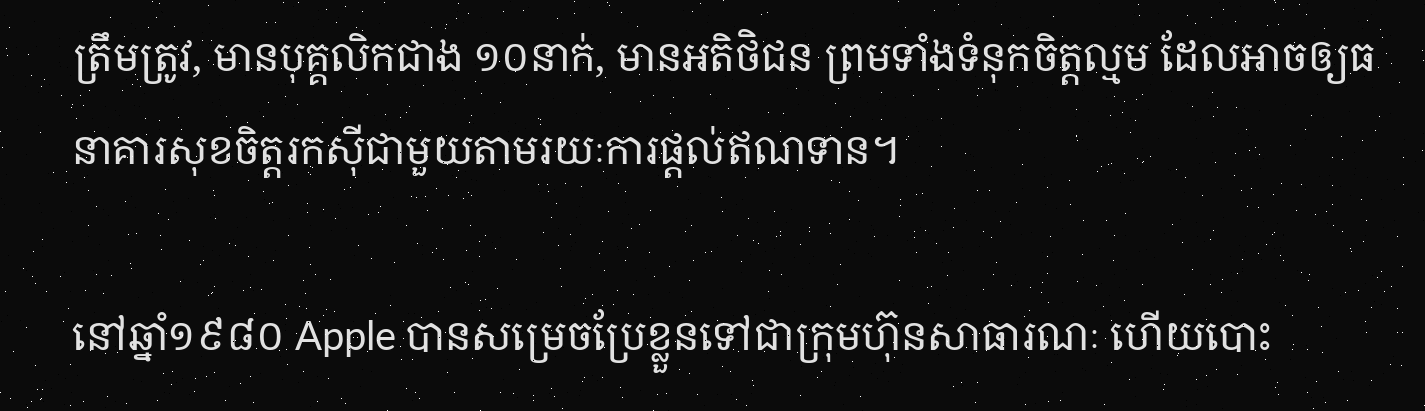ត្រឹមត្រូវ, មានបុគ្គលិកជាង ១០នាក់, មានអតិថិជន ព្រមទាំងទំនុកចិត្តល្មម ដែលអាចឲ្យធនាគារសុខចិត្តរកស៊ីជាមួយតាមរយៈការផ្តល់ឥណទាន។

នៅឆ្នាំ១៩៨០ Apple បានសម្រេចប្រែខ្លួនទៅជាក្រុមហ៊ុនសាធារណៈ ហើយបោះ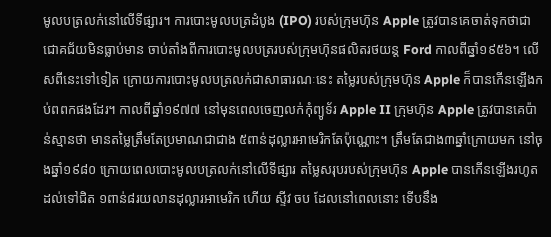មូលបត្រលក់នៅលើទីផ្សារ។ ការបោះមូលបត្រដំបូង (IPO) របស់ក្រុមហ៊ុន Apple ត្រូវបានគេចាត់ទុកថាជាជោគជ័យមិនធ្លាប់មាន ចាប់តាំងពីការបោះមូលបត្ររបស់ក្រុមហ៊ុនផលិតរថយន្ត Ford កាលពីឆ្នាំ១៩៥៦។ លើសពីនេះទៅទៀត ក្រោយការបោះមូលបត្រលក់ជាសាធារណៈនេះ តម្លៃរបស់ក្រុមហ៊ុន Apple ក៏បានកើនឡើងកប់ពពកផងដែរ។ កាលពីឆ្នាំ១៩៧៧ នៅមុនពេលចេញលក់កុំព្យូទ័រ Apple II ក្រុមហ៊ុន Apple ត្រូវបានគេប៉ាន់ស្មានថា មានតម្លៃត្រឹមតែប្រមាណជាជាង ៥ពាន់ដុល្លារអាមេរិកតែប៉ុណ្ណោះ។ ត្រឹមតែជាង៣ឆ្នាំក្រោយមក នៅចុងឆ្នាំ១៩៨០ ក្រោយពេលបោះមូលបត្រលក់នៅលើទីផ្សារ តម្លៃសរុបរបស់ក្រុមហ៊ុន Apple បានកើនឡើងរហូតដល់ទៅជិត ១ពាន់៨រយលានដុល្លារអាមេរិក ហើយ ស្ទីវ ចប ដែលនៅពេលនោះ ទើបនឹង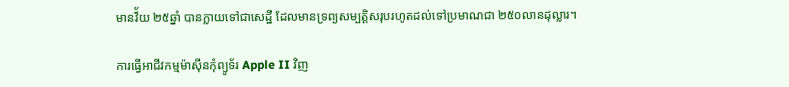មានវ៏័យ ២៥ឆ្នាំ បានក្លាយទៅជាសេដ្ឋី ដែលមានទ្រព្យសម្បត្តិសរុបរហូតដល់ទៅប្រមាណជា ២៥០លានដុល្លារ។

ការធ្វើអាជីវកម្មម៉ាស៊ីនកុំព្យូទ័រ Apple II វិញ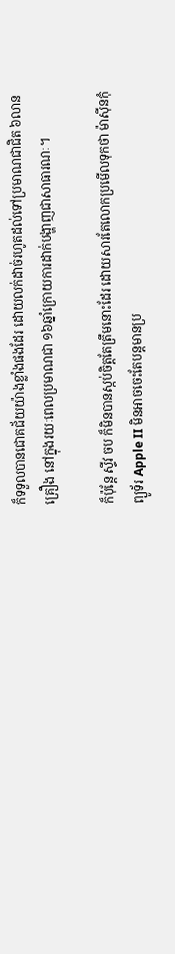ក៏ទទួលបានជោគជ័យយ៉ាងខ្លាំងផងដែរ ដោយលក់ដាច់រហូតដល់ទៅប្រមាណជាជិត ៦លានគ្រឿង នៅក្នុងរយៈពេលប្រមាណជា ១៦ឆ្នាំក្រោយការដាក់បង្ហាញជាសាធារណៈ។

ក៏ប៉ុន្តែ ស្ទីវ ចប ក៏មិនបានស្កប់ចិត្តតែត្រឹមនោះដែរ ដោយសារតែលោកប្រមើលទុកថា ម៉ាស៊ីនកុំព្យូទ័រ Apple II មិនអាចចេះតែបន្តមានប្រ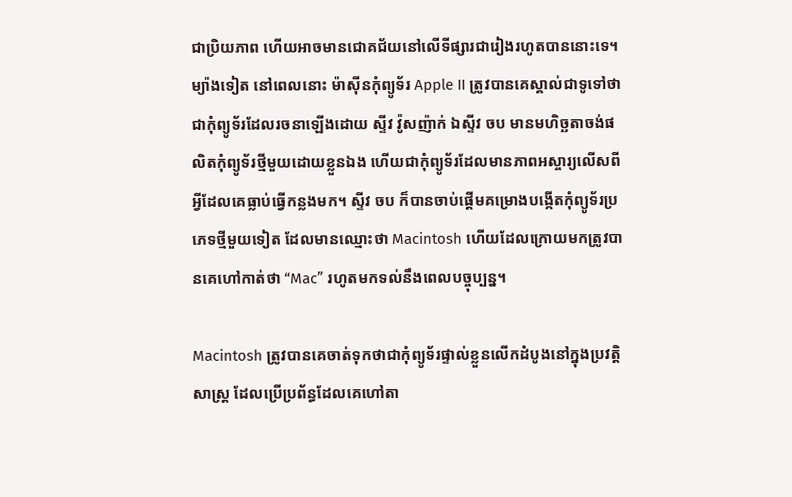ជាប្រិយភាព ហើយអាចមានជោគជ័យនៅលើទីផ្សារជារៀងរហូតបាននោះទេ។ ម្យ៉ាងទៀត នៅពេលនោះ ម៉ាស៊ីនកុំព្យូទ័រ Apple II ត្រូវបានគេស្គាល់ជាទូទៅថាជាកុំព្យូទ័រដែលរចនាឡើងដោយ ស្ទីវ វ៉ូសញ៉ាក់ ឯស្ទីវ ចប មានមហិច្ឆតាចង់ផលិតកុំព្យូទ័រថ្មីមួយដោយខ្លួនឯង ហើយជាកុំព្យូទ័រដែលមានភាពអស្ចារ្យលើសពីអ្វីដែលគេធ្លាប់ធ្វើកន្លងមក។ ស្ទីវ ចប ក៏បានចាប់ផ្តើមគម្រោងបង្កើតកុំព្យូទ័រប្រភេទថ្មីមួយទៀត ដែលមានឈ្មោះថា Macintosh ហើយដែលក្រោយមកត្រូវបានគេហៅកាត់ថា “Mac” រហូតមកទល់នឹងពេលបច្ចុប្បន្ន។

Macintosh ត្រូវបានគេចាត់ទុកថាជាកុំព្យូទ័រផ្ទាល់ខ្លួនលើកដំបូងនៅក្នុងប្រវត្តិសាស្រ្ត ដែលប្រើប្រព័ន្ធដែលគេហៅតា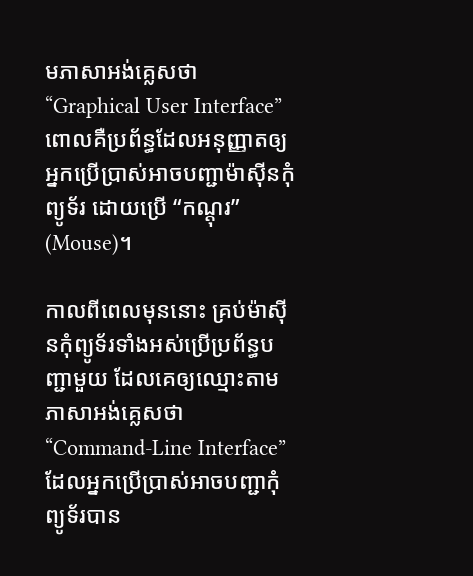មភាសាអង់គ្លេសថា “Graphical User Interface” ពោលគឺប្រព័ន្ធដែលអនុញ្ញាតឲ្យអ្នកប្រើប្រាស់អាចបញ្ជាម៉ាស៊ីនកុំព្យូទ័រ ដោយប្រើ “កណ្តុរ” (Mouse)។

កាលពីពេលមុននោះ គ្រប់ម៉ាស៊ីនកុំព្យូទ័រទាំងអស់ប្រើប្រព័ន្ធបញ្ជាមួយ ដែលគេឲ្យឈ្មោះតាមភាសាអង់គ្លេសថា “Command-Line Interface” ដែលអ្នកប្រើប្រាស់អាចបញ្ជាកុំព្យូទ័របាន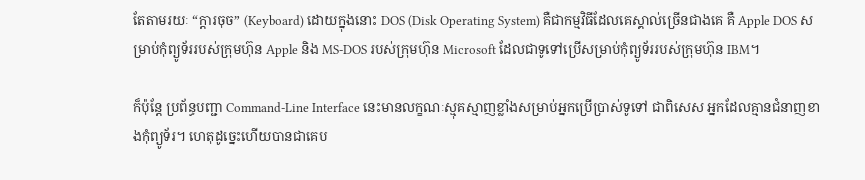តែតាមរយៈ “ក្តារចុច” (Keyboard) ដោយក្នុងនោះ DOS (Disk Operating System) គឺជាកម្មវិធីដែលគេស្គាល់ច្រើនជាងគេ គឺ Apple DOS សម្រាប់កុំព្យូទ័ររបស់ក្រុមហ៊ុន Apple និង MS-DOS របស់ក្រុមហ៊ុន Microsoft ដែលជាទូទៅប្រើសម្រាប់កុំព្យូទ័ររបស់ក្រុមហ៊ុន IBM។

ក៏ប៉ុន្តែ ប្រព័ន្ធបញ្ជា Command-Line Interface នេះមានលក្ខណៈស្មុគស្មាញខ្លាំងសម្រាប់អ្នកប្រើប្រាស់ទូទៅ ជាពិសេស អ្នកដែលគ្មានជំនាញខាងកុំព្យូទ័រ។ ហេតុដូច្នេះហើយបានជាគេប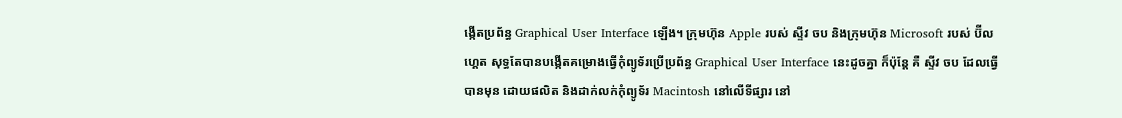ង្កើតប្រព័ន្ធ Graphical User Interface ឡើង។ ក្រុមហ៊ុន Apple របស់ ស្ទីវ ចប និងក្រុមហ៊ុន Microsoft របស់ ប៊ីល ហ្គេត សុទ្ធតែបានបង្កើតគម្រោងធ្វើកុំព្យូទ័រប្រើប្រព័ន្ធ Graphical User Interface នេះដូចគ្នា ក៏ប៉ុន្តែ គឺ ស្ទីវ ចប ដែលធ្វើបានមុន ដោយផលិត និងដាក់លក់កុំព្យូទ័រ Macintosh នៅលើទីផ្សារ នៅ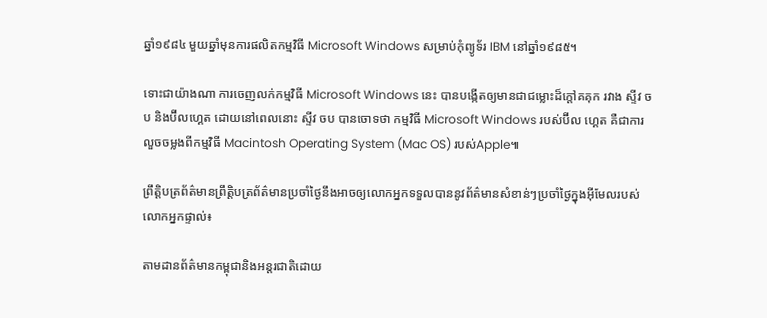ឆ្នាំ១៩៨៤ មួយឆ្នាំមុនការផលិតកម្មវិធី Microsoft Windows សម្រាប់កុំព្យូទ័រ IBM នៅឆ្នាំ១៩៨៥។

ទោះជាយ៉ាងណា ការចេញលក់កម្មវិធី Microsoft Windows នេះ បានបង្កើតឲ្យមានជាជម្លោះដ៏ក្តៅគគុក រវាង ស្ទីវ ចប និងប៊ីលហ្គេត ដោយនៅពេលនោះ ស្ទីវ ចប បានចោទថា កម្មវិធី Microsoft Windows របស់ប៊ីល ហ្គេត គឺជាការលួចចម្លងពីកម្មវិធី Macintosh Operating System (Mac OS) របស់Apple៕

ព្រឹត្តិបត្រព័ត៌មានព្រឹត្តិបត្រព័ត៌មានប្រចាំថ្ងៃនឹងអាចឲ្យលោកអ្នកទទួលបាននូវព័ត៌មានសំខាន់ៗប្រចាំថ្ងៃក្នុងអ៊ីមែលរបស់លោកអ្នកផ្ទាល់៖

តាមដានព័ត៌មានកម្ពុជានិងអន្តរជាតិដោយ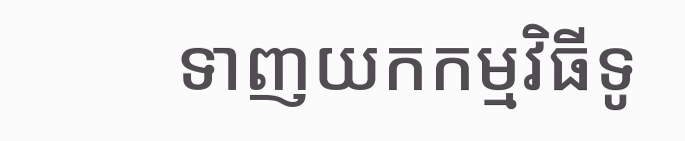ទាញយកកម្មវិធីទូ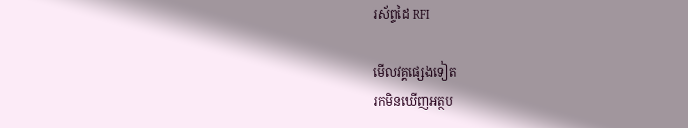រស័ព្ទដៃ RFI

មើលវគ្គផ្សេងទៀត
រកមិនឃើញអត្ថប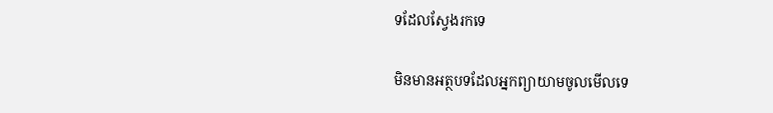ទដែលស្វែងរកទេ

មិនមានអត្ថបទដែលអ្នកព្យាយាមចូលមើលទេ